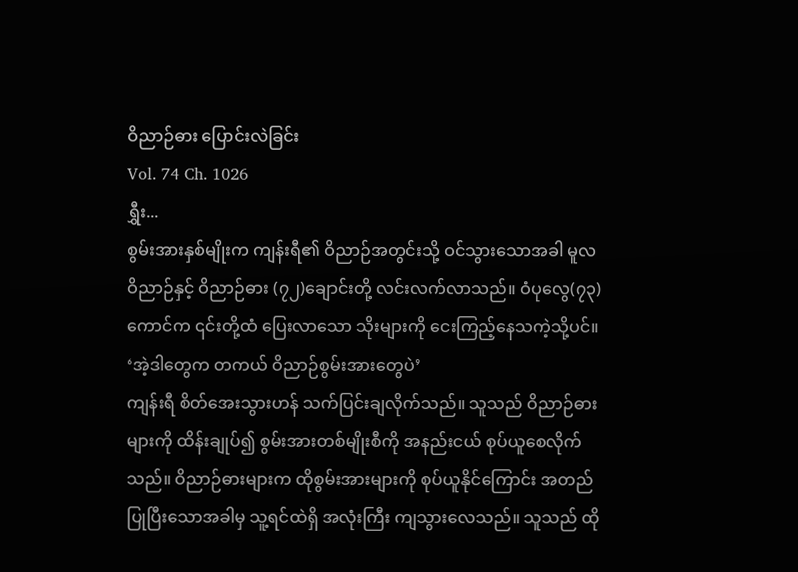ဝိညာဉ်ဓား ပြောင်းလဲခြင်း
Vol. 74 Ch. 1026
ရွှီး...
စွမ်းအားနှစ်မျိုးက ကျန်းရီ၏ ဝိညာဉ်အတွင်းသို့ ဝင်သွားသောအခါ မူလဝိညာဉ်နှင့် ဝိညာဉ်ဓား (၇၂)ချောင်းတို့ လင်းလက်လာသည်။ ဝံပုလွေ(၇၃)ကောင်က ၎င်းတို့ထံ ပြေးလာသော သိုးများကို ငေးကြည့်နေသကဲ့သို့ပင်။
‘အဲ့ဒါတွေက တကယ် ဝိညာဉ်စွမ်းအားတွေပဲ’
ကျန်းရီ စိတ်အေးသွားဟန် သက်ပြင်းချလိုက်သည်။ သူသည် ဝိညာဉ်ဓားများကို ထိန်းချုပ်၍ စွမ်းအားတစ်မျိုးစီကို အနည်းငယ် စုပ်ယူစေလိုက်သည်။ ဝိညာဉ်ဓားများက ထိုစွမ်းအားများကို စုပ်ယူနိုင်ကြောင်း အတည်ပြုပြီးသောအခါမှ သူ့ရင်ထဲရှိ အလုံးကြီး ကျသွားလေသည်။ သူသည် ထို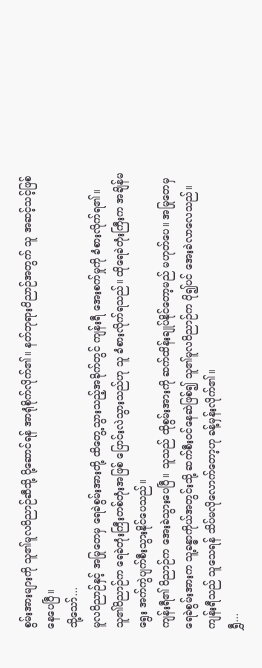စွမ်းအားများကို သူ၏မူလဝိညာဉ်ဆီသို့ ပို့ဆောင်ရန် အာရုံစိုက်လိုက်၏။ နတ်ဘုရားဝိညာဉ်အတွက် သူ အဆင့်သင့်ဖြစ်နေပေပြီ။
သို့သော်...
မူလဝိညာဉ်နှင့် အမြုတေမှ ရေခဲစွမ်းအားတို့ ထိတွေ့သွားသည့်အခိုက်တွင် ကျန်းရီ အေးစက်မှုကို ခံစားလိုက်ရ၏။ သူ၏ဝိညာဉ်က ရေခဲတုံးကြီးတစ်တုံးအဖြစ် ပြောင်းလဲသွားသည်ဟု သူ ခံစားလိုက်ရသည်။ ထိုရေခဲတုံးကြီးက အချိန်မရွေး အက်ကွဲပျက်စီးသွားနိုင်ပေသည်။
ကျန်းရီ၏ ဝိညာဉ်က အေးခဲသွားပေပြီ။ သူသည် ထိုစွမ်းအားကို ဆက်ထိန်းချုပ်နိုင်တော့မည် မဟုတ်ပေ။ အမြုတေမှ ရေခဲစွမ်းအားက သူ့ခန္ဓာကိုယ်အတွင်းသို့ ဆက်စီးဝင်နေဆဲဖြစ်၍ သူ၏မူလဝိညာဉ်က ပို၍ပင် အေးခဲလာလေသည်။ ကျန်းရီသည် သူသေရန် သိပ်မလိုလောက်တော့ဟု ခန့်မှန်းလိုက်၏။
ရွှီ...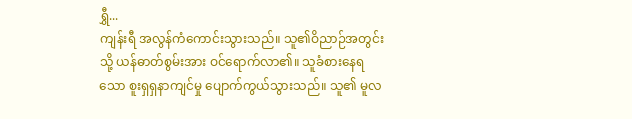ရွှီ...
ကျန်းရီ အလွန်ကံကောင်းသွားသည်။ သူ၏ဝိညာဉ်အတွင်းသို့ ယန်ဓာတ်စွမ်းအား ဝင်ရောက်လာ၏။ သူခံစားနေရသော စူးရှရှနာကျင်မှု ပျောက်ကွယ်သွားသည်။ သူ၏ မူလ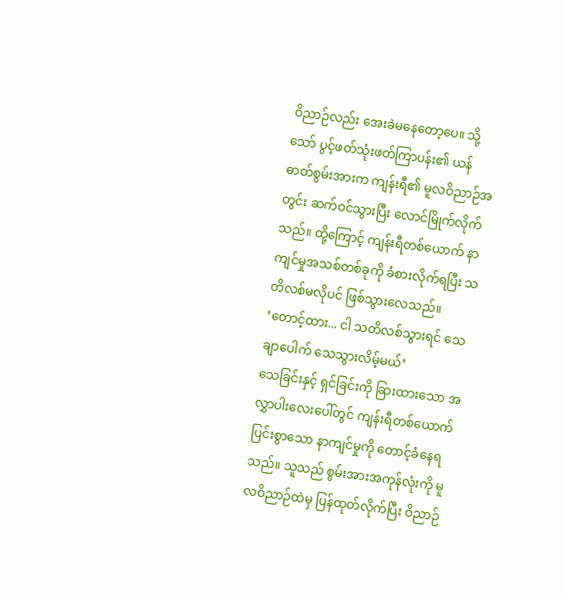ဝိညာဉ်လည်း အေးခဲမနေတော့ပေ။ သို့သော် ပွင့်ဖတ်သုံးဖတ်ကြာပန်း၏ ယန်ဓာတ်စွမ်းအားက ကျန်းရီ၏ မူလဝိညာဉ်အတွင်း ဆက်ဝင်သွားပြီး လောင်မြိုက်လိုက်သည်။ ထို့ကြောင့် ကျန်းရီတစ်ယောက် နာကျင်မှုအသစ်တစ်ခုကို ခံစားလိုက်ရပြီး သတိလစ်မလိုပင် ဖြစ်သွားလေသည်။
‘တောင့်ထား... ငါ သတိလစ်သွားရင် သေချာပေါက် သေသွားလိမ့်မယ်’
သေခြင်းနှင့် ရှင်ခြင်းကို ခြားထားသော အလွှာပါးလေးပေါ်တွင် ကျန်းရီတစ်ယောက် ပြင်းစွာသော နာကျင်မှုကို တောင့်ခံနေရသည်။ သူသည် စွမ်းအားအကုန်လုံးကို မူလဝိညာဉ်ထဲမှ ပြန်ထုတ်လိုက်ပြီး ဝိညာဉ်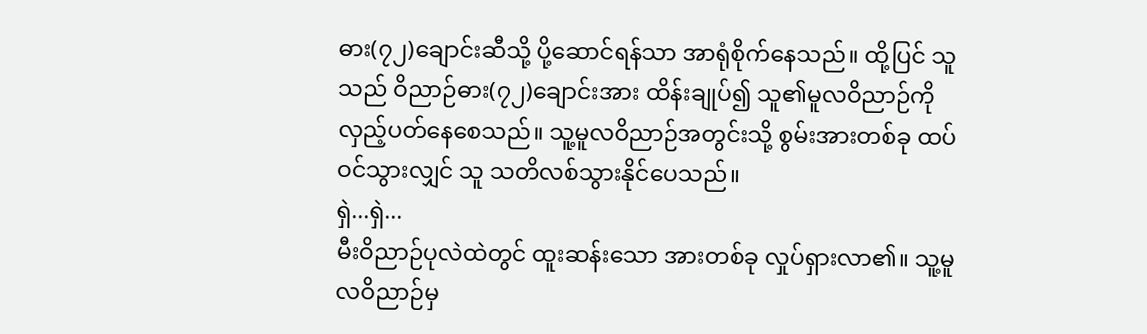ဓား(၇၂)ချောင်းဆီသို့ ပို့ဆောင်ရန်သာ အာရုံစိုက်နေသည်။ ထို့ပြင် သူသည် ဝိညာဉ်ဓား(၇၂)ချောင်းအား ထိန်းချုပ်၍ သူ၏မူလဝိညာဉ်ကို လှည့်ပတ်နေစေသည်။ သူ့မူလဝိညာဉ်အတွင်းသို့ စွမ်းအားတစ်ခု ထပ်ဝင်သွားလျှင် သူ သတိလစ်သွားနိုင်ပေသည်။
ရှဲ...ရှဲ...
မီးဝိညာဉ်ပုလဲထဲတွင် ထူးဆန်းသော အားတစ်ခု လှုပ်ရှားလာ၏။ သူ့မူလဝိညာဉ်မှ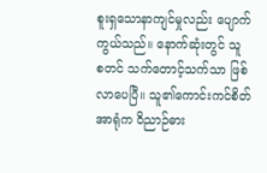စူးရှသောနာကျင်မှုလည်း ပျောက်ကွယ်သည်။ နောက်ဆုံးတွင် သူ စတင် သက်တောင့်သက်သာ ဖြစ်လာပေပြီ။ သူ၏ကောင်းကင်စိတ်အာရုံက ဝိညာဉ်ဓား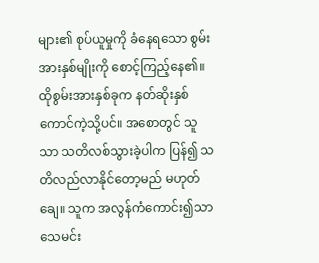များ၏ စုပ်ယူမှုကို ခံနေရသော စွမ်းအားနှစ်မျိုးကို စောင့်ကြည့်နေ၏။ ထိုစွမ်းအားနှစ်ခုက နတ်ဆိုးနှစ်ကောင်ကဲ့သို့ပင်။ အစောတွင် သူသာ သတိလစ်သွားခဲ့ပါက ပြန်၍ သတိလည်လာနိုင်တော့မည် မဟုတ်ချေ။ သူက အလွန်ကံကောင်း၍သာ သေမင်း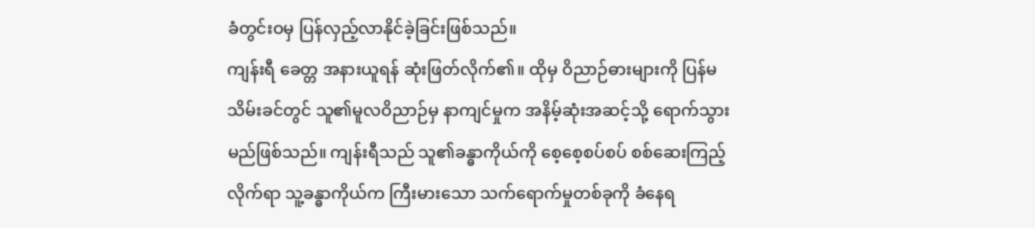ခံတွင်းဝမှ ပြန်လှည့်လာနိုင်ခဲ့ခြင်းဖြစ်သည်။
ကျန်းရီ ခေတ္တ အနားယူရန် ဆုံးဖြတ်လိုက်၏။ ထိုမှ ဝိညာဉ်ဓားများကို ပြန်မသိမ်းခင်တွင် သူ၏မူလဝိညာဉ်မှ နာကျင်မှုက အနိမ့်ဆုံးအဆင့်သို့ ရောက်သွားမည်ဖြစ်သည်။ ကျန်းရီသည် သူ၏ခန္ဓာကိုယ်ကို စေ့စေ့စပ်စပ် စစ်ဆေးကြည့်လိုက်ရာ သူ့ခန္ဓာကိုယ်က ကြီးမားသော သက်ရောက်မှုတစ်ခုကို ခံနေရ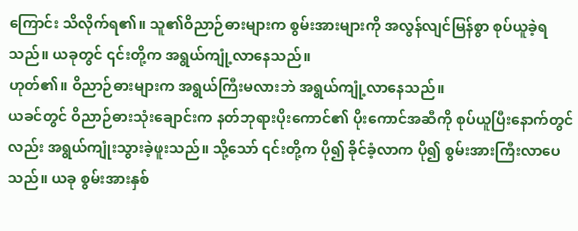ကြောင်း သိလိုက်ရ၏။ သူ၏ဝိညာဉ်ဓားများက စွမ်းအားများကို အလွန်လျင်မြန်စွာ စုပ်ယူခဲ့ရသည်။ ယခုတွင် ၎င်းတို့က အရွယ်ကျုံ့လာနေသည်။
ဟုတ်၏။ ဝိညာဉ်ဓားများက အရွယ်ကြီးမလားဘဲ အရွယ်ကျုံ့လာနေသည်။
ယခင်တွင် ဝိညာဉ်ဓားသုံးချောင်းက နတ်ဘုရားပိုးကောင်၏ ပိုးကောင်အဆီကို စုပ်ယူပြီးနောက်တွင်လည်း အရွယ်ကျုံးသွားခဲ့ဖူးသည်။ သို့သော် ၎င်းတို့က ပို၍ ခိုင်ခံ့လာက ပို၍ စွမ်းအားကြီးလာပေသည်။ ယခု စွမ်းအားနှစ်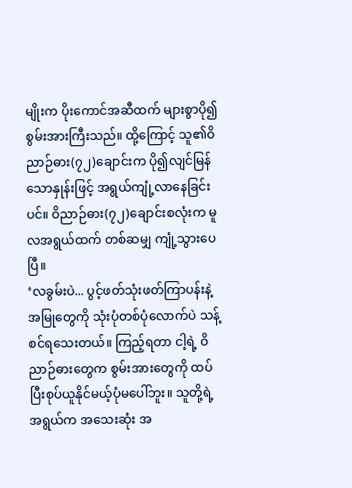မျိုးက ပိုးကောင်အဆီထက် များစွာပို၍ စွမ်းအားကြီးသည်။ ထို့ကြောင့် သူ၏ဝိညာဉ်ဓား(၇၂)ချောင်းက ပို၍လျင်မြန်သောနှုန်းဖြင့် အရွယ်ကျုံ့လာနေခြင်းပင်။ ဝိညာဉ်ဓား(၇၂)ချောင်းစလုံးက မူလအရွယ်ထက် တစ်ဆမျှ ကျုံ့သွားပေပြီ။
‘လခွမ်းပဲ... ပွင့်ဖတ်သုံးဖတ်ကြာပန်းနဲ့ အမြုတွေကို သုံးပုံတစ်ပုံလောက်ပဲ သန့်စင်ရသေးတယ်။ ကြည့်ရတာ ငါ့ရဲ့ ဝိညာဉ်ဓားတွေက စွမ်းအားတွေကို ထပ်ပြီးစုပ်ယူနိုင်မယ့်ပုံမပေါ်ဘူး။ သူတို့ရဲ့အရွယ်က အသေးဆုံး အ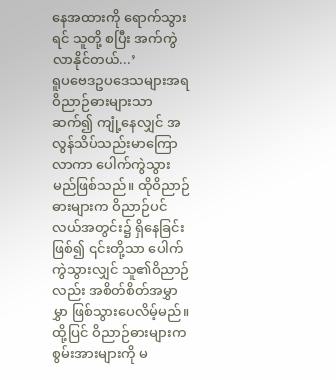နေအထားကို ရောက်သွားရင် သူတို့ စပြီး အက်ကွဲလာနိုင်တယ်...’
ရူပဗေဒဥပဒေသများအရ ဝိညာဉ်ဓားများသာ ဆက်၍ ကျုံ့နေလျှင် အလွန်သိပ်သည်းမာကြောလာကာ ပေါက်ကွဲသွားမည်ဖြစ်သည်။ ထိုဝိညာဉ်ဓားများက ဝိညာဉ်ပင်လယ်အတွင်း၌ ရှိနေခြင်းဖြစ်၍ ၎င်းတို့သာ ပေါက်ကွဲသွားလျှင် သူ၏ဝိညာဉ်လည်း အစိတ်စိတ်အမွှာမွှာ ဖြစ်သွားပေလိမ့်မည်။
ထို့ပြင် ဝိညာဉ်ဓားများက စွမ်းအားများကို မ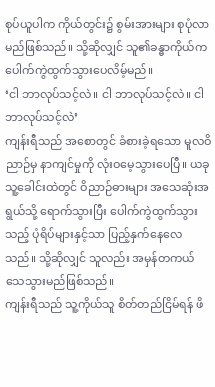စုပ်ယူပါက ကိုယ်တွင်း၌ စွမ်းအားများ စုပုံလာမည်ဖြစ်သည်။ သို့ဆိုလျှင် သူ၏ခန္ဓာကိုယ်က ပေါက်ကွဲထွက်သွားပေလိမ့်မည်။
‘ငါ ဘာလုပ်သင့်လဲ။ ငါ ဘာလုပ်သင့်လဲ။ ငါ ဘာလုပ်သင့်လဲ’
ကျန်းရီသည် အစောတွင် ခံစားခဲ့ရသော မူလဝိညာဉ်မှ နာကျင်မှုကို လုံးဝမေ့သွားပေပြီ။ ယခု သူ့ခေါင်းထဲတွင် ဝိညာဉ်ဓားများ အသေဆုံးအရွယ်သို့ ရောက်သွားပြီး ပေါက်ကွဲထွက်သွားသည့် ပုံရိပ်များနှင့်သာ ပြည့်နှက်နေလေသည်။ သို့ဆိုလျှင် သူလည်း အမှန်တကယ် သေသွားမည်ဖြစ်သည်။
ကျန်းရီသည် သူ့ကိုယ်သူ စိတ်တည်ငြိမ်ရန် ဖိ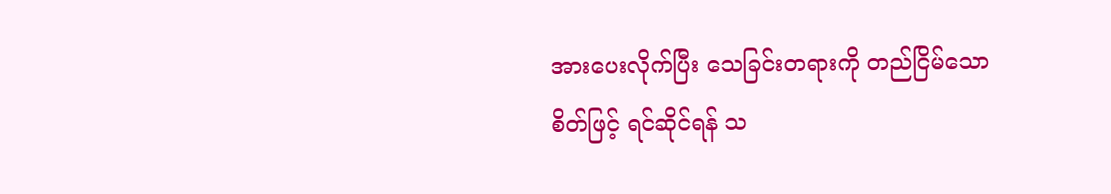အားပေးလိုက်ပြီး သေခြင်းတရားကို တည်ငြိမ်သောစိတ်ဖြင့် ရင်ဆိုင်ရန် သ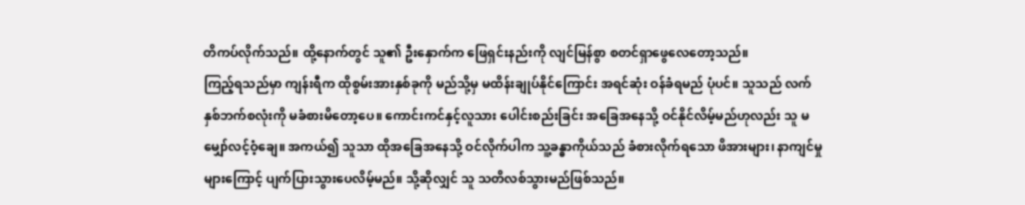တိကပ်လိုက်သည်။ ထို့နောက်တွင် သူ၏ ဦးနှောက်က ဖြေရှင်းနည်းကို လျင်မြန်စွာ စတင်ရှာဖွေလေတော့သည်။
ကြည့်ရသည်မှာ ကျန်းရီက ထိုစွမ်းအားနှစ်ခုကို မည်သို့မှ မထိန်းချုပ်နိုင်ကြောင်း အရင်ဆုံး ဝန်ခံရမည် ပုံပင်။ သူသည် လက်နှစ်ဘက်စလုံးကို မခံစားမိတော့ပေ။ ကောင်းကင်နှင့်လူသား ပေါင်းစည်းခြင်း အခြေအနေသို့ ဝင်နိုင်လိမ့်မည်ဟုလည်း သူ မမျှော်လင့်ဝံ့ချေ။ အကယ်၍ သူသာ ထိုအခြေအနေသို့ ဝင်လိုက်ပါက သူ့ခန္ဓာကိုယ်သည် ခံစားလိုက်ရသော ဖိအားများ၊ နာကျင်မှုများကြောင့် ပျက်ပြားသွားပေလိမ့်မည်။ သို့ဆိုလျှင် သူ သတိလစ်သွားမည်ဖြစ်သည်။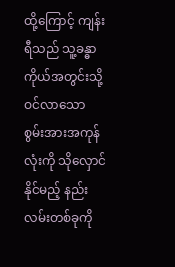ထို့ကြောင့် ကျန်းရီသည် သူ့ခန္ဓာကိုယ်အတွင်းသို့ ဝင်လာသော စွမ်းအားအကုန်လုံးကို သိုလှောင်နိုင်မည့် နည်းလမ်းတစ်ခုကို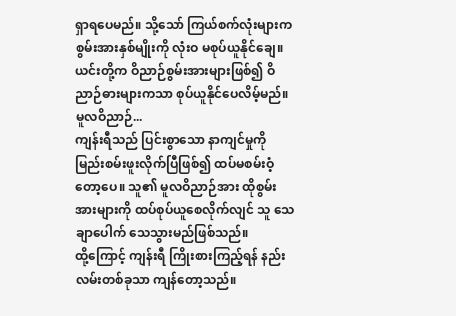ရှာရပေမည်။ သို့သော် ကြယ်စက်လုံးများက စွမ်းအားနှစ်မျိုးကို လုံးဝ မစုပ်ယူနိုင်ချေ။ ယင်းတို့က ဝိညာဉ်စွမ်းအားများဖြစ်၍ ဝိညာဉ်ဓားများကသာ စုပ်ယူနိုင်ပေလိမ့်မည်။
မူလဝိညာဉ်...
ကျန်းရီသည် ပြင်းစွာသော နာကျင်မှုကို မြည်းစမ်းဖူးလိုက်ပြီဖြစ်၍ ထပ်မစမ်းဝံ့တော့ပေ။ သူ၏ မူလဝိညာဉ်အား ထိုစွမ်းအားများကို ထပ်စုပ်ယူစေလိုက်လျင် သူ သေချာပေါက် သေသွားမည်ဖြစ်သည်။
ထို့ကြောင့် ကျန်းရီ ကြိုးစားကြည့်ရန် နည်းလမ်းတစ်ခုသာ ကျန်တော့သည်။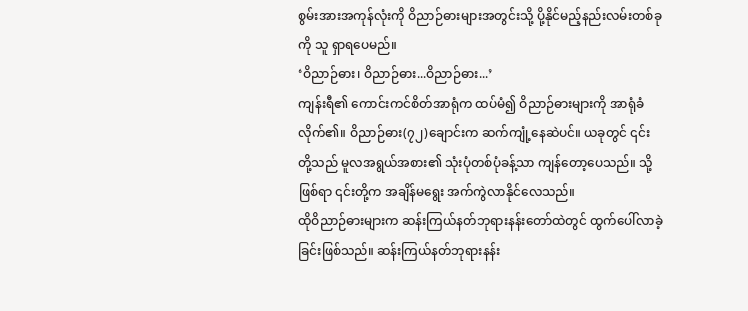စွမ်းအားအကုန်လုံးကို ဝိညာဉ်ဓားများအတွင်းသို့ ပို့နိုင်မည့်နည်းလမ်းတစ်ခုကို သူ ရှာရပေမည်။
‘ဝိညာဉ်ဓား၊ ဝိညာဉ်ဓား...ဝိညာဉ်ဓား...’
ကျန်းရီ၏ ကောင်းကင်စိတ်အာရုံက ထပ်မံ၍ ဝိညာဉ်ဓားများကို အာရုံခံလိုက်၏။ ဝိညာဉ်ဓား(၇၂)ချောင်းက ဆက်ကျုံ့နေဆဲပင်။ ယခုတွင် ၎င်းတို့သည် မူလအရွယ်အစား၏ သုံးပုံတစ်ပုံခန့်သာ ကျန်တော့ပေသည်။ သို့ဖြစ်ရာ ၎င်းတို့က အချိန်မရွေး အက်ကွဲလာနိုင်လေသည်။
ထိုဝိညာဉ်ဓားများက ဆန်းကြယ်နတ်ဘုရားနန်းတော်ထဲတွင် ထွက်ပေါ်လာခဲ့ခြင်းဖြစ်သည်။ ဆန်းကြယ်နတ်ဘုရားနန်း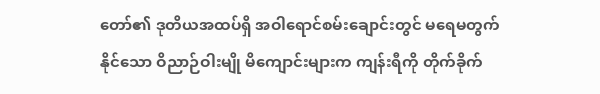တော်၏ ဒုတိယအထပ်ရှိ အဝါရောင်စမ်းချောင်းတွင် မရေမတွက်နိုင်သော ဝိညာဉ်ဝါးမျို မိကျောင်းများက ကျန်းရီကို တိုက်ခိုက်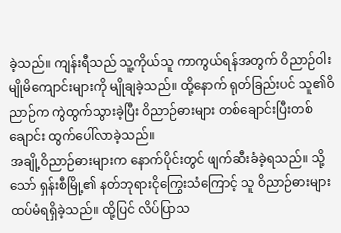ခဲ့သည်။ ကျန်းရီသည် သူ့ကိုယ်သူ ကာကွယ်ရန်အတွက် ဝိညာဉ်ဝါးမျိုမိကျောင်းများကို မျိုချခဲ့သည်။ ထို့နောက် ရုတ်ခြည်းပင် သူ၏ဝိညာဉ်က ကွဲထွက်သွားခဲ့ပြီး ဝိညာဉ်ဓားများ တစ်ချောင်းပြီးတစ်ချောင်း ထွက်ပေါ်လာခဲ့သည်။
အချို့ဝိညာဉ်ဓားများက နောက်ပိုင်းတွင် ဖျက်ဆီးခံခဲ့ရသည်။ သို့သော် ရှန်းစီမြို့၏ နတ်ဘုရားငိုကြွေးသံကြောင့် သူ ဝိညာဉ်ဓားများ ထပ်မံရရှိခဲ့သည်။ ထို့ပြင် လိပ်ပြာသ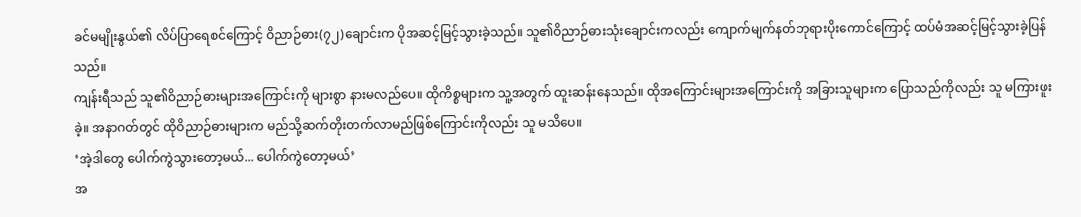ခင်မမျိုးနွယ်၏ လိပ်ပြာရေစင်ကြောင့် ဝိညာဉ်ဓား(၇၂)ချောင်းက ပိုအဆင့်မြင့်သွားခဲ့သည်။ သူ၏ဝိညာဉ်ဓားသုံးချောင်းကလည်း ကျောက်မျက်နတ်ဘုရားပိုးကောင်ကြောင့် ထပ်မံအဆင့်မြင့်သွားခဲ့ပြန်သည်။
ကျန်းရီသည် သူ၏ဝိညာဉ်ဓားများအကြောင်းကို များစွာ နားမလည်ပေ။ ထိုကိစ္စများက သူ့အတွက် ထူးဆန်းနေသည်။ ထိုအကြောင်းများအကြောင်းကို အခြားသူများက ပြောသည်ကိုလည်း သူ မကြားဖူးခဲ့။ အနာဂတ်တွင် ထိုဝိညာဉ်ဓားများက မည်သို့ဆက်တိုးတက်လာမည်ဖြစ်ကြောင်းကိုလည်း သူ မသိပေ။
‘အဲ့ဒါတွေ ပေါက်ကွဲသွားတော့မယ်... ပေါက်ကွဲတော့မယ်’
အ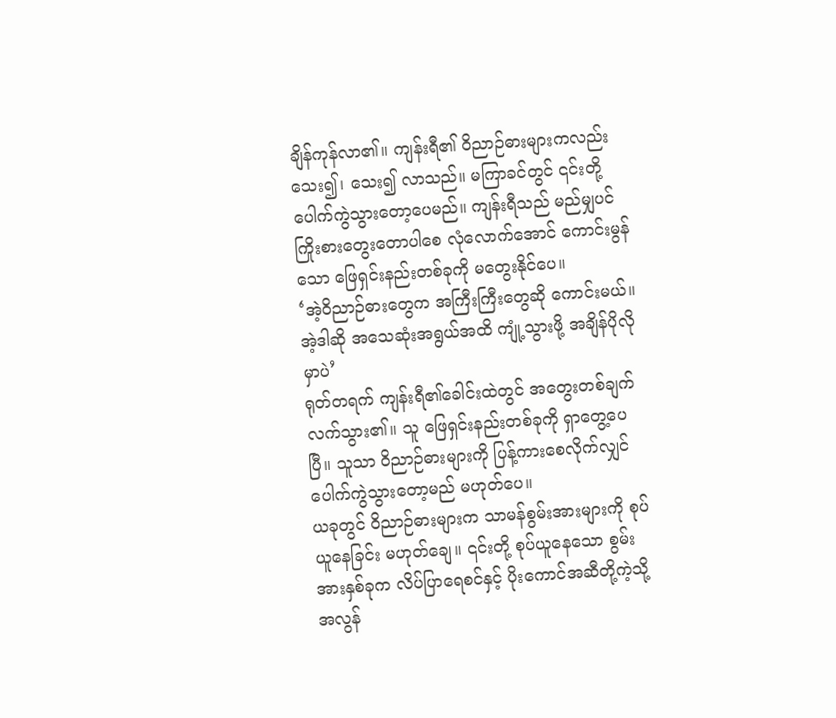ချိန်ကုန်လာ၏။ ကျန်းရီ၏ ဝိညာဉ်ဓားများကလည်း သေး၍၊ သေး၍ လာသည်။ မကြာခင်တွင် ၎င်းတို့ ပေါက်ကွဲသွားတော့ပေမည်။ ကျန်းရီသည် မည်မျှပင် ကြိုးစားတွေးတောပါစေ လုံလောက်အောင် ကောင်းမွန်သော ဖြေရှင်းနည်းတစ်ခုကို မတွေးနိုင်ပေ။
‘အဲ့ဝိညာဉ်ဓားတွေက အကြီးကြီးတွေဆို ကောင်းမယ်။ အဲ့ဒါဆို အသေဆုံးအရွယ်အထိ ကျုံ့သွားဖို့ အချိန်ပိုလိုမှာပဲ’
ရုတ်တရက် ကျန်းရီ၏ခေါင်းထဲတွင် အတွေးတစ်ချက်လက်သွား၏။ သူ ဖြေရှင်းနည်းတစ်ခုကို ရှာတွေ့ပေပြီ။ သူသာ ဝိညာဉ်ဓားများကို ပြန့်ကားစေလိုက်လျှင် ပေါက်ကွဲသွားတော့မည် မဟုတ်ပေ။
ယခုတွင် ဝိညာဉ်ဓားများက သာမန်စွမ်းအားများကို စုပ်ယူနေခြင်း မဟုတ်ချေ။ ၎င်းတို့ စုပ်ယူနေသော စွမ်းအားနှစ်ခုက လိပ်ပြာရေစင်နှင့် ပိုးကောင်အဆီတို့ကဲ့သို့ အလွန်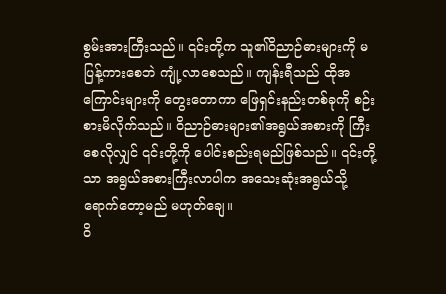စွမ်းအားကြီးသည်။ ၎င်းတို့က သူ၏ဝိညာဉ်ဓားများကို မပြန့်ကားစေဘဲ ကျုံ့လာစေသည်။ ကျန်းရီသည် ထိုအကြောင်းများကို တွေးတောကာ ဖြေရှင်းနည်းတစ်ခုကို စဉ်းစားမိလိုက်သည်။ ဝိညာဉ်ဓားများ၏အရွယ်အစားကို ကြီးစေလိုလျှင် ၎င်းတို့ကို ပေါင်းစည်းရမည်ဖြစ်သည်။ ၎င်းတို့သာ အရွယ်အစားကြီးလာပါက အသေးဆုံးအရွယ်သို့ ရောက်တော့မည် မဟုတ်ချေ။
ဝိ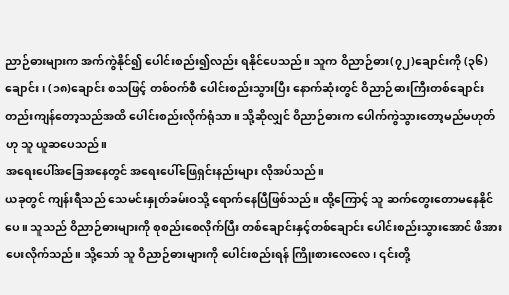ညာဉ်ဓားများက အက်ကွဲနိုင်၍ ပေါင်းစည်း၍လည်း ရနိုင်ပေသည်။ သူက ဝိညာဉ်ဓား(၇၂)ချောင်းကို (၃၆)ချောင်း၊ (၁၈)ချောင်း စသဖြင့် တစ်ဝက်စီ ပေါင်းစည်းသွားပြီး နောက်ဆုံးတွင် ဝိညာဉ်ဓားကြီးတစ်ချောင်းတည်းကျန်တော့သည်အထိ ပေါင်းစည်းလိုက်ရုံသာ။ သို့ဆိုလျှင် ဝိညာဉ်ဓားက ပေါက်ကွဲသွားတော့မည်မဟုတ်ဟု သူ ယူဆပေသည်။
အရေးပေါ်အခြေအနေတွင် အရေးပေါ်ဖြေရှင်းနည်းများ လိုအပ်သည်။
ယခုတွင် ကျန်းရီသည် သေမင်းနှုတ်ခမ်းဝသို့ ရောက်နေပြီဖြစ်သည်။ ထို့ကြောင့် သူ ဆက်တွေးတောမနေနိုင်ပေ။ သူသည် ဝိညာဉ်ဓားများကို စုစည်းစေလိုက်ပြီး တစ်ချောင်းနှင့်တစ်ချောင်း ပေါင်းစည်းသွားအောင် ဖိအားပေးလိုက်သည်။ သို့သော် သူ ဝိညာဉ်ဓားများကို ပေါင်းစည်းရန် ကြိုးစားလေလေ၊ ၎င်းတို့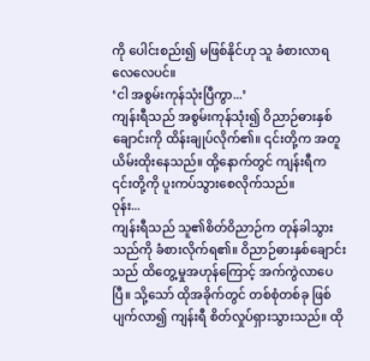ကို ပေါင်းစည်း၍ မဖြစ်နိုင်ဟု သူ ခံစားလာရလေလေပင်။
‘ငါ အစွမ်းကုန်သုံးပြီကွာ...’
ကျန်းရီသည် အစွမ်းကုန်သုံး၍ ဝိညာဉ်ဓားနှစ်ချောင်းကို ထိန်းချုပ်လိုက်၏။ ၎င်းတို့က အတူယိမ်းထိုးနေသည်။ ထို့နောက်တွင် ကျန်းရီက ၎င်းတို့ကို ပူးကပ်သွားစေလိုက်သည်။
ဝုန်း...
ကျန်းရီသည် သူ၏စိတ်ဝိညာဉ်က တုန်ခါသွားသည်ကို ခံစားလိုက်ရ၏။ ဝိညာဉ်ဓားနှစ်ချောင်းသည် ထိတွေ့မှုအဟုန်ကြောင့် အက်ကွဲလာပေပြီ။ သို့သော် ထိုအခိုက်တွင် တစ်စုံတစ်ခု ဖြစ်ပျက်လာ၍ ကျန်းရီ စိတ်လှုပ်ရှားသွားသည်။ ထို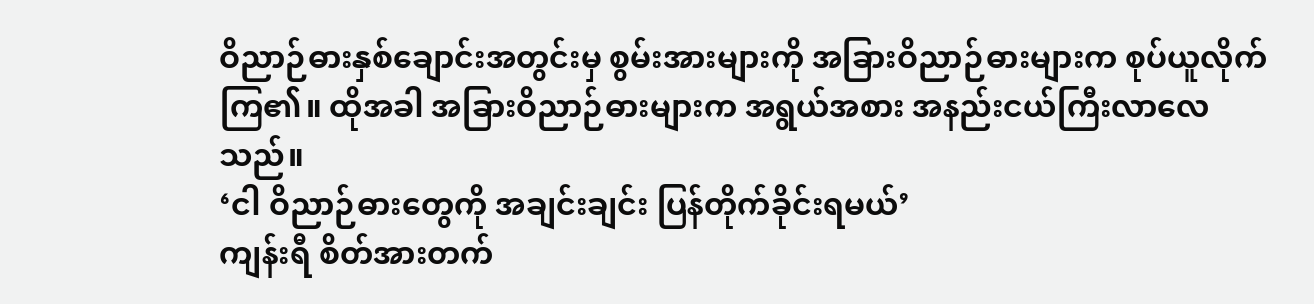ဝိညာဉ်ဓားနှစ်ချောင်းအတွင်းမှ စွမ်းအားများကို အခြားဝိညာဉ်ဓားများက စုပ်ယူလိုက်ကြ၏။ ထိုအခါ အခြားဝိညာဉ်ဓားများက အရွယ်အစား အနည်းငယ်ကြီးလာလေသည်။
‘ငါ ဝိညာဉ်ဓားတွေကို အချင်းချင်း ပြန်တိုက်ခိုင်းရမယ်’
ကျန်းရီ စိတ်အားတက်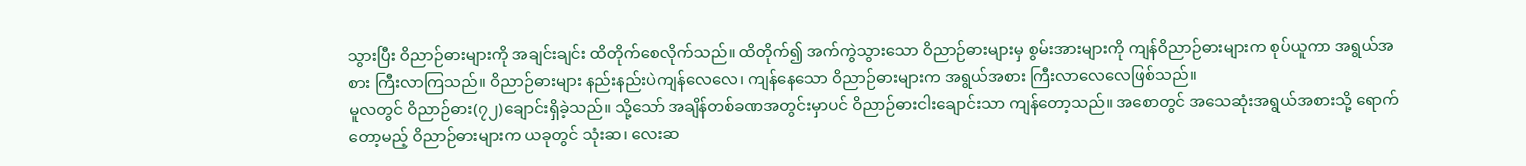သွားပြီး ဝိညာဉ်ဓားများကို အချင်းချင်း ထိတိုက်စေလိုက်သည်။ ထိတိုက်၍ အက်ကွဲသွားသော ဝိညာဉ်ဓားများမှ စွမ်းအားများကို ကျန်ဝိညာဉ်ဓားများက စုပ်ယူကာ အရွယ်အစား ကြီးလာကြသည်။ ဝိညာဉ်ဓားများ နည်းနည်းပဲကျန်လေလေ၊ ကျန်နေသော ဝိညာဉ်ဓားများက အရွယ်အစား ကြီးလာလေလေဖြစ်သည်။
မူလတွင် ဝိညာဉ်ဓား(၇၂)ချောင်းရှိခဲ့သည်။ သို့သော် အချိန်တစ်ခဏအတွင်းမှာပင် ဝိညာဉ်ဓားငါးချောင်းသာ ကျန်တော့သည်။ အစောတွင် အသေဆုံးအရွယ်အစားသို့ ရောက်တော့မည့် ဝိညာဉ်ဓားများက ယခုတွင် သုံးဆ၊ လေးဆ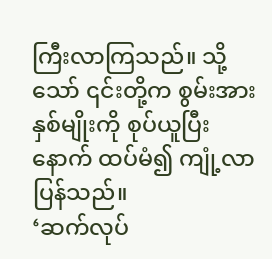ကြီးလာကြသည်။ သို့သော် ၎င်းတို့က စွမ်းအားနှစ်မျိုးကို စုပ်ယူပြီးနောက် ထပ်မံ၍ ကျုံ့လာပြန်သည်။
‘ဆက်လုပ်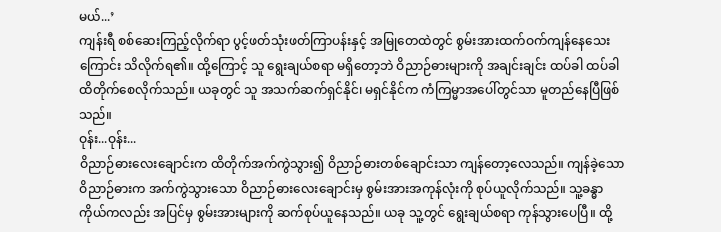မယ်...’
ကျန်းရီ စစ်ဆေးကြည့်လိုက်ရာ ပွင့်ဖတ်သုံးဖတ်ကြာပန်းနှင့် အမြုတေထဲတွင် စွမ်းအားထက်ဝက်ကျန်နေသေးကြောင်း သိလိုက်ရ၏။ ထို့ကြောင့် သူ ရွေးချယ်စရာ မရှိတော့ဘဲ ဝိညာဉ်ဓားများကို အချင်းချင်း ထပ်ခါ ထပ်ခါ ထိတိုက်စေလိုက်သည်။ ယခုတွင် သူ အသက်ဆက်ရှင်နိုင်၊ မရှင်နိုင်က ကံကြမ္မာအပေါ်တွင်သာ မူတည်နေပြီဖြစ်သည်။
ဝုန်း...ဝုန်း...
ဝိညာဉ်ဓားလေးချောင်းက ထိတိုက်အက်ကွဲသွား၍ ဝိညာဉ်ဓားတစ်ချောင်းသာ ကျန်တော့လေသည်။ ကျန်ခဲ့သော ဝိညာဉ်ဓားက အက်ကွဲသွားသော ဝိညာဉ်ဓားလေးချောင်းမှ စွမ်းအားအကုန်လုံးကို စုပ်ယူလိုက်သည်။ သူ့ခန္ဓာကိုယ်ကလည်း အပြင်မှ စွမ်းအားများကို ဆက်စုပ်ယူနေသည်။ ယခု သူ့တွင် ရွေးချယ်စရာ ကုန်သွားပေပြီ။ ထို့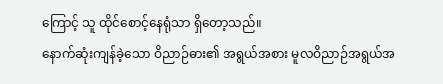ကြောင့် သူ ထိုင်စောင့်နေရုံသာ ရှိတော့သည်။
နောက်ဆုံးကျန်ခဲ့သော ဝိညာဉ်ဓား၏ အရွယ်အစား မူလဝိညာဉ်အရွယ်အ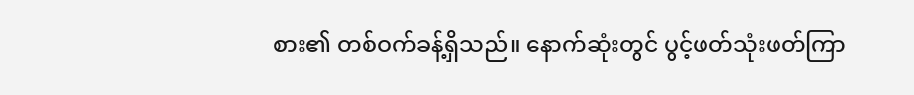စား၏ တစ်ဝက်ခန့်ရှိသည်။ နောက်ဆုံးတွင် ပွင့်ဖတ်သုံးဖတ်ကြာ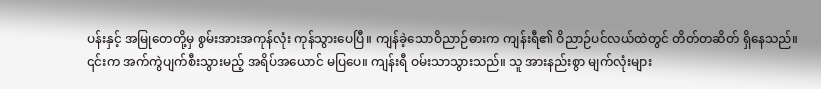ပန်းနှင့် အမြုတေတို့မှ စွမ်းအားအကုန်လုံး ကုန်သွားပေပြီ။ ကျန်ခဲ့သောဝိညာဉ်ဓားက ကျန်းရီ၏ ဝိညာဉ်ပင်လယ်ထဲတွင် တိတ်တဆိတ် ရှိနေသည်။ ၎င်းက အက်ကွဲပျက်စီးသွားမည့် အရိပ်အယောင် မပြပေ။ ကျန်းရီ ဝမ်းသာသွားသည်။ သူ အားနည်းစွာ မျက်လုံးများ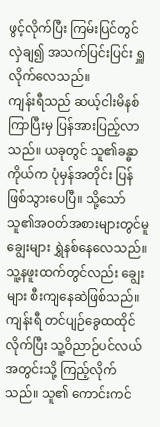ဖွင့်လိုက်ပြီး ကြမ်းပြင်တွင် လှဲချ၍ အသက်ပြင်းပြင်း ရှူလိုက်လေသည်။
ကျန်းရီသည် ဆယ့်ငါးမိနစ်ကြာပြီးမှ ပြန်အားပြည့်လာသည်။ ယခုတွင် သူ၏ခန္ဓာကိုယ်က ပုံမှန်အတိုင်း ပြန်ဖြစ်သွားပေပြီ။ သို့သော် သူ၏အဝတ်အစားများတွင်မူ ချွေးများ ရွှဲနစ်နေလေသည်။ သူ့နဖူးထက်တွင်လည်း ချွေးများ စီးကျနေဆဲဖြစ်သည်။
ကျန်းရီ တင်ပျဉ်ခွေထထိုင်လိုက်ပြီး သူ့ဝိညာဉ်ပင်လယ်အတွင်းသို့ ကြည့်လိုက်သည်။ သူ၏ ကောင်းကင်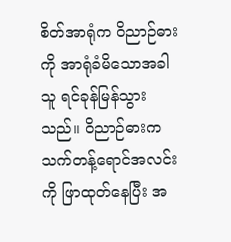စိတ်အာရုံက ဝိညာဉ်ဓားကို အာရုံခံမိသောအခါ သူ ရင်ခုန်မြန်သွားသည်။ ဝိညာဉ်ဓားက သက်တန့်ရောင်အလင်းကို ဖြာထုတ်နေပြီး အ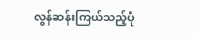လွန်ဆန်းကြယ်သည့်ပုံ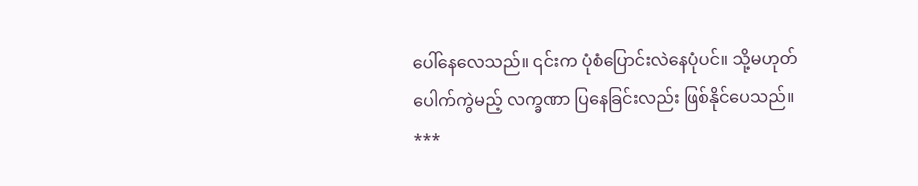ပေါ်နေလေသည်။ ၎င်းက ပုံစံပြောင်းလဲနေပုံပင်။ သို့မဟုတ် ပေါက်ကွဲမည့် လက္ခဏာ ပြနေခြင်းလည်း ဖြစ်နိုင်ပေသည်။
***